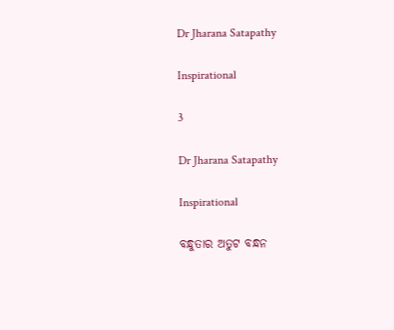Dr Jharana Satapathy

Inspirational

3

Dr Jharana Satapathy

Inspirational

ବନ୍ଧୁତାର ଅତୁଟ ବନ୍ଧନ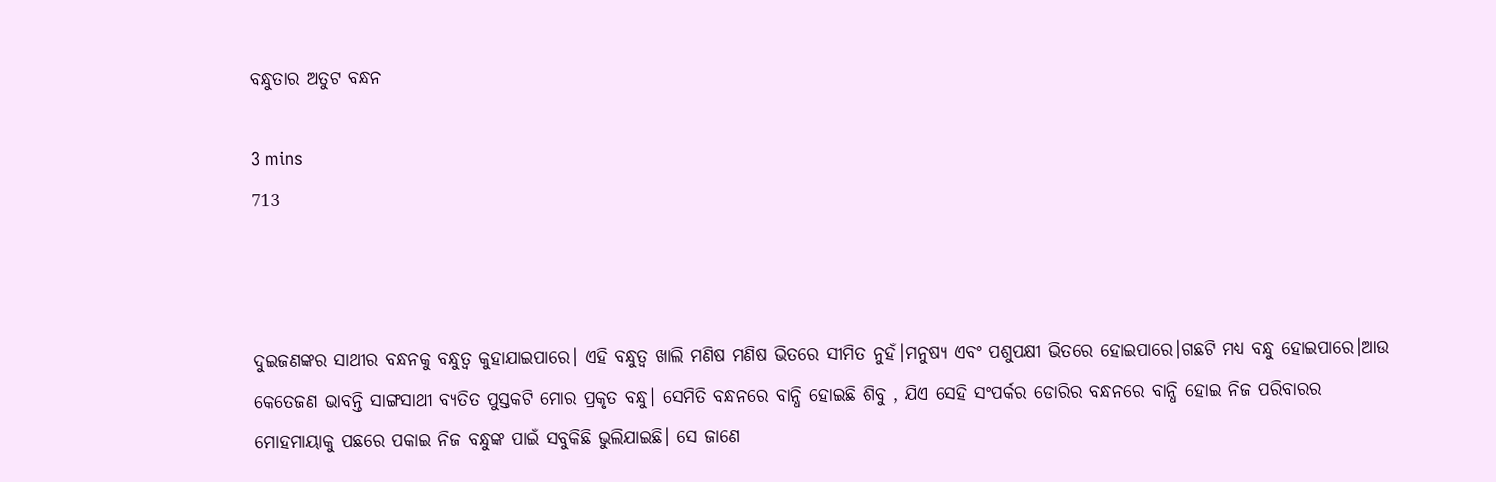ବନ୍ଧୁତାର ଅତୁଟ ବନ୍ଧନ

3 mins
713



ଦୁଇଜଣଙ୍କର ସାଥୀର ବନ୍ଧନକୁ ବନ୍ଧୁତ୍ବ କୁହାଯାଇପାରେ। ଏହି ବନ୍ଧୁତ୍ବ ଖାଲି ମଣିଷ ମଣିଷ ଭିତରେ ସୀମିତ ନୁହଁ।ମନୁଷ୍ୟ ଏବଂ ପଶୁପକ୍ଷୀ ଭିତରେ ହୋଇପାରେ।ଗଛଟି ମଧ୍ୟ ବନ୍ଧୁ ହୋଇପାରେ।ଆଉ କେତେଜଣ ଭାବନ୍ତି ସାଙ୍ଗସାଥୀ ବ୍ୟତିତ ପୁସ୍ତକଟି ମୋର ପ୍ରକୃତ ବନ୍ଧୁ। ସେମିତି ବନ୍ଧନରେ ବାନ୍ଧି ହୋଇଛି ଶିବୁ , ଯିଏ ସେହି ସଂପର୍କର ଡୋରିର ବନ୍ଧନରେ ବାନ୍ଧି ହୋଇ ନିଜ ପରିବାରର ମୋହମାୟାକୁ ପଛରେ ପକାଇ ନିଜ ବନ୍ଧୁଙ୍କ ପାଇଁ ସବୁକିଛି ଭୁଲିଯାଇଛି। ସେ ଜାଣେ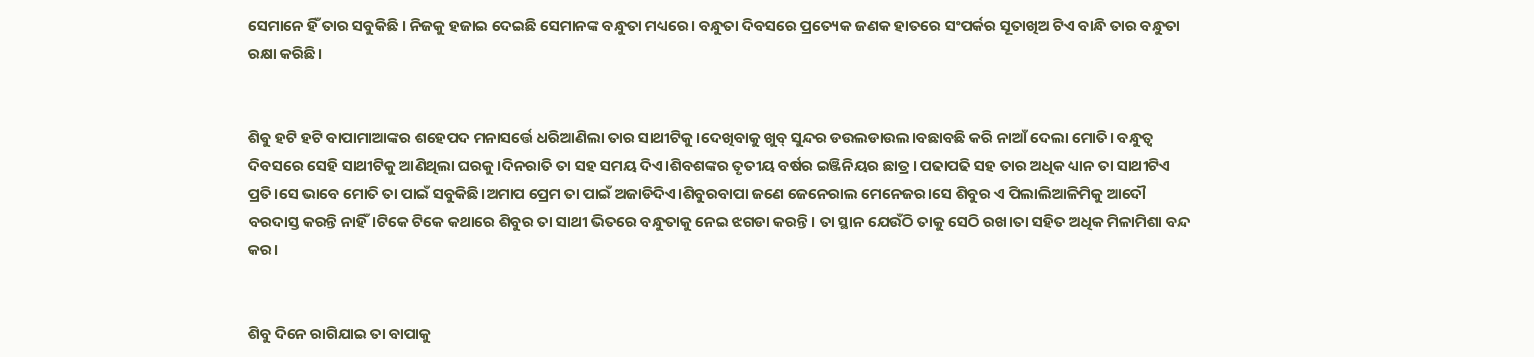ସେମାନେ ହିଁ ତାର ସବୁକିଛି । ନିଜକୁ ହଜାଇ ଦେଇଛି ସେମାନଙ୍କ ବନ୍ଧୁତା ମଧ୍ୟରେ। ବନ୍ଧୁତା ଦିବସରେ ପ୍ରତ୍ୟେକ ଜଣକ ହାତରେ ସଂପର୍କର ସୂତାଖିଅ ଟିଏ ବାନ୍ଧି ତାର ବନ୍ଧୁତା ରକ୍ଷା କରିଛି।


ଶିଵୁ ହଟି ହଟି ବାପାମାଆଙ୍କର ଶହେପଦ ମନାସର୍ତ୍ତେ ଧରିଆଣିଲା ତାର ସାଥୀଟିକୁ।ଦେଖିବାକୁ ଖୁବ୍ ସୁନ୍ଦର ଡଉଲଡାଉଲ।ବଛାବଛି କରି ନାଆଁ ଦେଲା ମୋତି। ବନ୍ଧୁତ୍ବ ଦିବସରେ ସେହି ସାଥୀଟିକୁ ଆଣିଥିଲା ଘରକୁ।ଦିନରାତି ତା ସହ ସମୟ ଦିଏ।ଶିବଶଙ୍କର ତୃତୀୟ ବର୍ଷର ଇଞ୍ଜିନିୟର ଛାତ୍ର। ପଢାପଢି ସହ ତାର ଅଧିକ ଧ୍ୟାନ ତା ସାଥୀଟିଏ ପ୍ରତି।ସେ ଭାବେ ମୋତି ତା ପାଇଁ ସବୁକିଛି।ଅମାପ ପ୍ରେମ ତା ପାଇଁ ଅଜାଡିଦିଏ।ଶିବୁରବାପା ଜଣେ ଜେନେରାଲ ମେନେଜର।ସେ ଶିବୁର ଏ ପିଲାଲିଆଳିମିକୁ ଆଦୌ ବରଦାସ୍ତ କରନ୍ତି ନାହିଁ।ଟିକେ ଟିକେ କଥାରେ ଶିବୁର ତା ସାଥୀ ଭିତରେ ବନ୍ଧୁତାକୁ ନେଇ ଝଗଡା କରନ୍ତି। ତା ସ୍ଥାନ ଯେଉଁଠି ତାକୁ ସେଠି ରଖ।ତା ସହିତ ଅଧିକ ମିଳାମିଶା ବନ୍ଦ କର।


ଶିବୁ ଦିନେ ରାଗିଯାଇ ତା ବାପାକୁ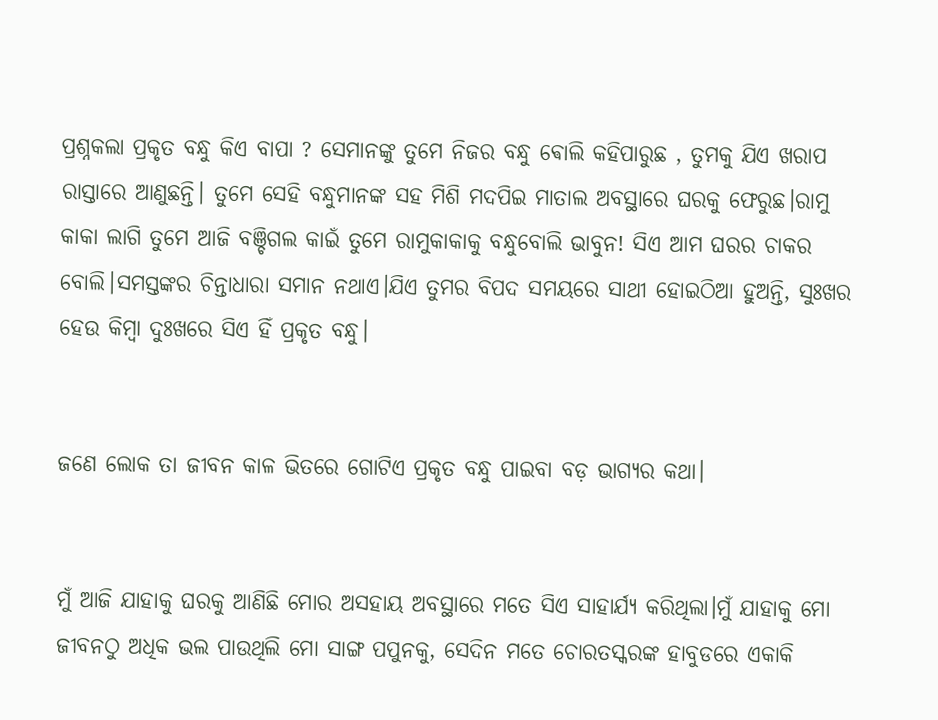ପ୍ରଶ୍ନକଲା ପ୍ରକୃତ ବନ୍ଧୁ କିଏ ବାପା ? ସେମାନଙ୍କୁ ତୁମେ ନିଜର ବନ୍ଧୁ ଵୋଲି କହିପାରୁଛ , ତୁମକୁ ଯିଏ ଖରାପ ରାସ୍ତାରେ ଆଣୁଛନ୍ତି। ତୁମେ ସେହି ବନ୍ଧୁମାନଙ୍କ ସହ ମିଶି ମଦପିଇ ମାତାଲ ଅବସ୍ଥାରେ ଘରକୁ ଫେରୁଛ।ରାମୁ କାକା ଲାଗି ତୁମେ ଆଜି ବଞ୍ଚିଗଲ କାଇଁ ତୁମେ ରାମୁକାକାକୁ ବନ୍ଧୁବୋଲି ଭାବୁନ! ସିଏ ଆମ ଘରର ଚାକର ବୋଲି।ସମସ୍ତଙ୍କର ଚିନ୍ତାଧାରା ସମାନ ନଥାଏ।ଯିଏ ତୁମର ବିପଦ ସମୟରେ ସାଥୀ ହୋଇଠିଆ ହୁଅନ୍ତି, ସୁଃଖର ହେଉ କିମ୍ବା ଦୁଃଖରେ ସିଏ ହିଁ ପ୍ରକୃତ ବନ୍ଧୁ।


ଜଣେ ଲୋକ ତା ଜୀବନ କାଳ ଭିତରେ ଗୋଟିଏ ପ୍ରକୃତ ବନ୍ଧୁ ପାଇବା ବଡ଼ ଭାଗ୍ୟର କଥା।


ମୁଁ ଆଜି ଯାହାକୁ ଘରକୁ ଆଣିଛି ମୋର ଅସହାୟ ଅବସ୍ଥାରେ ମତେ ସିଏ ସାହାର୍ଯ୍ୟ କରିଥିଲା।ମୁଁ ଯାହାକୁ ମୋ ଜୀବନଠୁ ଅଧିକ ଭଲ ପାଉଥିଲି ମୋ ସାଙ୍ଗ ପପୁନକୁ, ସେଦିନ ମତେ ଚୋରତସ୍କରଙ୍କ ହାବୁଡରେ ଏକାକି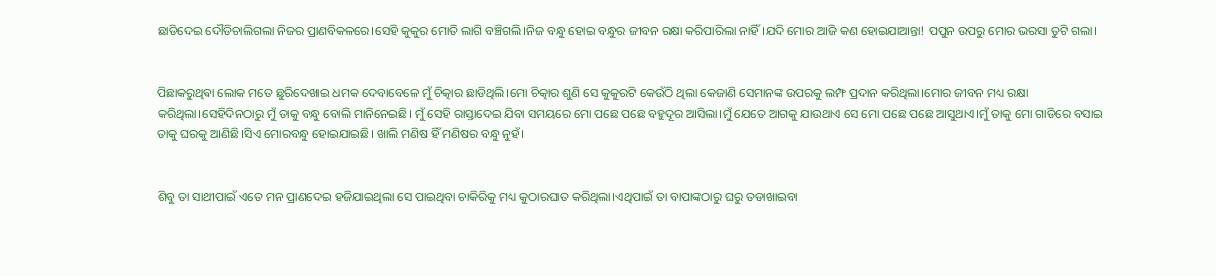ଛାଡିଦେଇ ଦୌଡିଚାଲିଗଲା ନିଜର ପ୍ରାଣବିକଳରେ।ସେହି କୁକୁର ମୋତି ଲାଗି ବଞ୍ଚିଗଲି।ନିଜ ବନ୍ଧୁ ହୋଇ ବନ୍ଧୁର ଜୀବନ ରକ୍ଷା କରିପାରିଲା ନାହିଁ।ଯଦି ମୋର ଆଜି କଣ ହୋଇଯାଆନ୍ତା! ପପୁନ ଉପରୁ ମୋର ଭରସା ତୁଟି ଗଲା।


ପିଛାକରୁଥିଵା ଲୋକ ମତେ ଛୁରିଦେଖାଇ ଧମକ ଦେବାବେଳେ ମୁଁ ଚିତ୍କାର ଛାଡିଥିଲି।ମୋ ଚିତ୍କାର ଶୁଣି ସେ କୁକୁରଟି କେଉଁଠି ଥିଲା କେଜାଣି ସେମାନଙ୍କ ଉପରକୁ ଲମ୍ଫ ପ୍ରଦାନ କରିଥିଲା।ମୋର ଜୀବନ ମଧ୍ୟ ରକ୍ଷା କରିଥିଲା।ସେହିଦିନଠାରୁ ମୁଁ ତାକୁ ବନ୍ଧୁ ବୋଲି ମାନିନେଇଛି। ମୁଁ ସେହି ରାସ୍ତାଦେଇ ଯିବା ସମୟରେ ମୋ ପଛେ ପଛେ ବହୁଦୂର ଆସିଲା।ମୁଁ ଯେତେ ଆଗକୁ ଯାଉଥାଏ ସେ ମୋ ପଛେ ପଛେ ଆସୁଥାଏ।ମୁଁ ତାକୁ ମୋ ଗାଡିରେ ବସାଇ ତାକୁ ଘରକୁ ଆଣିଛି।ସିଏ ମୋରବନ୍ଧୁ ହୋଇଯାଇଛି। ଖାଲି ମଣିଷ ହିଁ ମଣିଷର ବନ୍ଧୁ ନୁହଁ।


ଶିବୁ ତା ସାଥୀପାଇଁ ଏତେ ମନ ପ୍ରାଣଦେଇ ହଜିଯାଇଥିଲା ସେ ପାଇଥିବା ଚାକିରିକୁ ମଧ୍ୟ କୁଠାରଘାତ କରିଥିଲା।ଏଥିପାଇଁ ତା ବାପାଙ୍କଠାରୁ ଘରୁ ତଡାଖାଇବା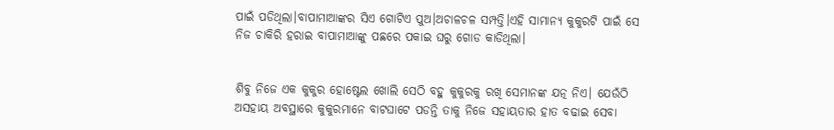ପାଇଁ ପଡିଥିଲା।ବାପାମାଆଙ୍କର ସିଏ ଗୋଟିଏ ପୁଅ।ଅଚାଳଚଳ ସମ୍ପତ୍ତି।ଏହି ସାମାନ୍ୟ କୁକୁରଟି ପାଇଁ ସେ ନିଜ ଚାକିରି ହରାଇ ବାପାମାଆଙ୍କୁ ପଛରେ ପକାଇ ଘରୁ ଗୋଡ କାଡିଥିଲା।


ଶିବୁ ନିଜେ ଏକ କୁକୁର ହୋଷ୍ଟେଲ ଖୋଲି ସେଠି ବହୁ କୁକୁରକୁ ରଖି ସେମାନଙ୍କ ଯତ୍ନ ନିଏ। ଯେଉଁଠି ଅସହାୟ ଅବସ୍ଥାରେ କୁକୁରମାନେ ବାଟଘାଟେ ପଡନ୍ତି ତାକୁ ନିଜେ ସହାୟତାର ହାତ ବଢାଇ ସେବା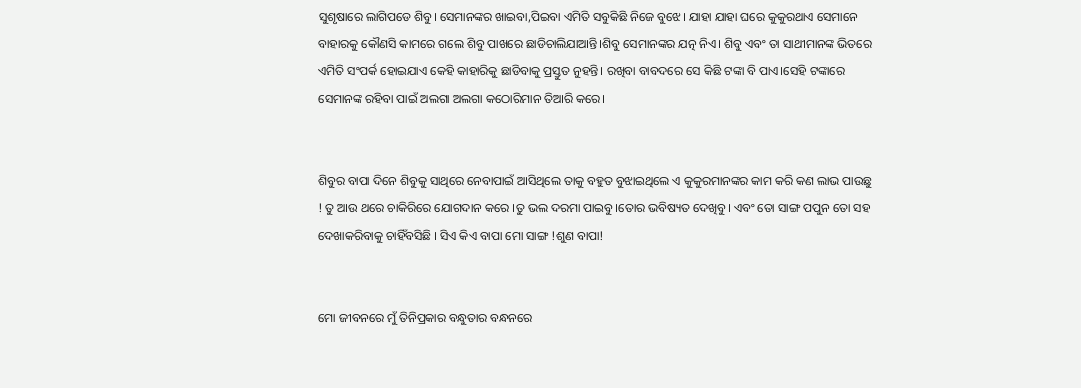ସୁଶୃଷାରେ ଲାଗିପଡେ ଶିବୁ। ସେମାନଙ୍କର ଖାଇବା,ପିଇବା ଏମିତି ସବୁକିଛି ନିଜେ ବୁଝେ। ଯାହା ଯାହା ଘରେ କୁକୁରଥାଏ ସେମାନେ ବାହାରକୁ କୌଣସି କାମରେ ଗଲେ ଶିବୁ ପାଖରେ ଛାଡିଚାଲିଯାଆନ୍ତି।ଶିବୁ ସେମାନଙ୍କର ଯତ୍ନ ନିଏ। ଶିବୁ ଏବଂ ତା ସାଥୀମାନଙ୍କ ଭିତରେ ଏମିତି ସଂପର୍କ ହୋଇଯାଏ କେହି କାହାରିକୁ ଛାଡିବାକୁ ପ୍ରସ୍ତୁତ ନୁହନ୍ତି। ରଖିବା ବାବଦରେ ସେ କିଛି ଟଙ୍କା ବି ପାଏ।ସେହି ଟଙ୍କାରେ ସେମାନଙ୍କ ରହିବା ପାଇଁ ଅଲଗା ଅଲଗା କଠୋରିମାନ ତିଆରି କରେ।


ଶିବୁର ବାପା ଦିନେ ଶିବୁକୁ ସାଥିରେ ନେବାପାଇଁ ଆସିଥିଲେ ତାକୁ ବହୁତ ବୁଝାଇଥିଲେ ଏ କୁକୁରମାନଙ୍କର କାମ କରି କଣ ଲାଭ ପାଉଛୁ ! ତୁ ଆଉ ଥରେ ଚାକିରିରେ ଯୋଗଦାନ କରେ ।ତୁ ଭଲ ଦରମା ପାଇବୁ।ତୋର ଭବିଷ୍ୟତ ଦେଖିବୁ। ଏବଂ ତୋ ସାଙ୍ଗ ପପୁନ ତୋ ସହ ଦେଖାକରିବାକୁ ଚାହିଁବସିଛି । ସିଏ କିଏ ବାପା ମୋ ସାଙ୍ଗ !ଶୁଣ ବାପା!


ମୋ ଜୀବନରେ ମୁଁ ତିନିପ୍ରକାର ବନ୍ଧୁତାର ବନ୍ଧନରେ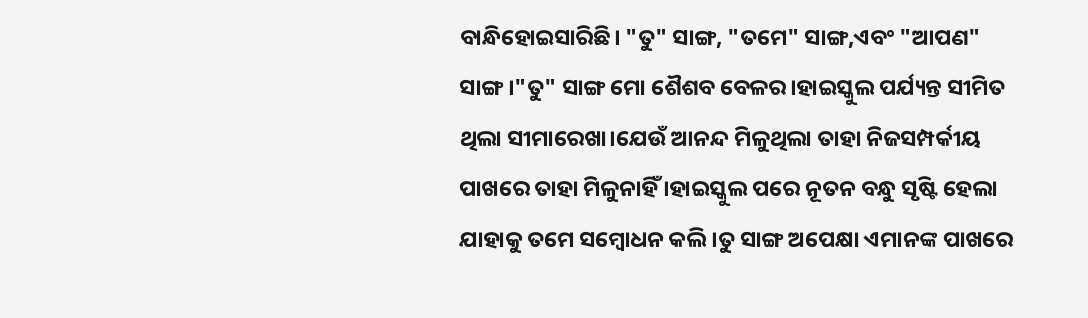ବାନ୍ଧିହୋଇସାରିଛି। "ତୁ" ସାଙ୍ଗ, "ତମେ" ସାଙ୍ଗ,ଏବଂ "ଆପଣ" ସାଙ୍ଗ।"ତୁ" ସାଙ୍ଗ ମୋ ଶୈଶବ ବେଳର।ହାଇସ୍କୁଲ ପର୍ଯ୍ୟନ୍ତ ସୀମିତ ଥିଲା ସୀମାରେଖା।ଯେଉଁ ଆନନ୍ଦ ମିଳୁଥିଲା ତାହା ନିଜସମ୍ପର୍କୀୟ ପାଖରେ ତାହା ମିଳୁନାହିଁ ।ହାଇସ୍କୁଲ ପରେ ନୂତନ ବନ୍ଧୁ ସୃଷ୍ଟି ହେଲା ଯାହାକୁ ତମେ ସମ୍ବୋଧନ କଲି ।ତୁ ସାଙ୍ଗ ଅପେକ୍ଷା ଏମାନଙ୍କ ପାଖରେ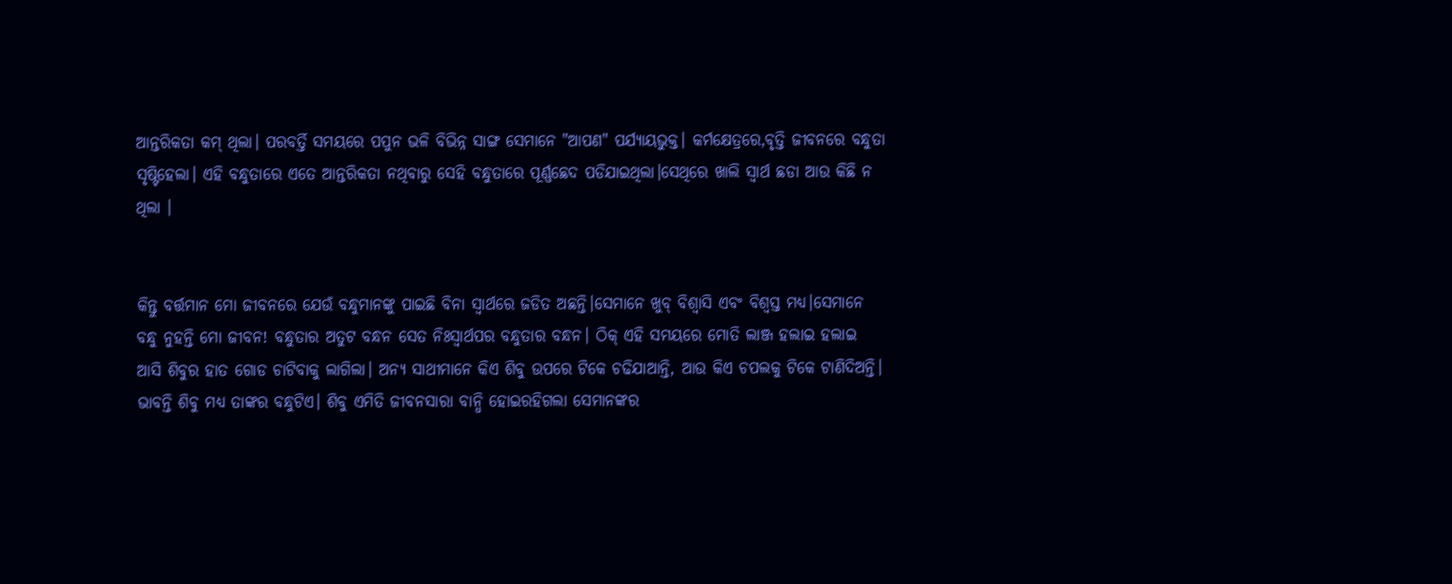ଆନ୍ତରିକତା କମ୍ ଥିଲା। ପରବର୍ତ୍ତି ସମୟରେ ପପୁନ ଭଳି ବିଭିନ୍ନ ସାଙ୍ଗ ସେମାନେ "ଆପଣ" ପର୍ଯ୍ୟାୟଭୁକ୍ତ। କର୍ମକ୍ଷେତ୍ରରେ,ବୃତ୍ତି ଜୀବନରେ ବନ୍ଧୁତା ସୃଷ୍ଟିହେଲା। ଏହି ବନ୍ଧୁତାରେ ଏତେ ଆନ୍ତରିକତା ନଥିବାରୁ ସେହି ବନ୍ଧୁତାରେ ପୂର୍ଣ୍ଣଛେଦ ପଡିଯାଇଥିଲା।ସେଥିରେ ଖାଲି ସ୍ବାର୍ଥ ଛଡା ଆଉ କିଛି ନ ଥିଲା ।


କିନ୍ତୁ ବର୍ତ୍ତମାନ ମୋ ଜୀବନରେ ଯେଉଁ ବନ୍ଧୁମାନଙ୍କୁ ପାଇଛି ବିନା ସ୍ବାର୍ଥରେ ଜଡିତ ଅଛନ୍ତି।ସେମାନେ ଖୁବ୍ ବିଶ୍ବାସି ଏବଂ ବିଶ୍ବସ୍ତ ମଧ୍ୟ।ସେମାନେ ବନ୍ଧୁ ନୁହନ୍ତି ମୋ ଜୀବନ! ବନ୍ଧୁତାର ଅତୁଟ ବନ୍ଧନ ସେତ ନିଃସ୍ବାର୍ଥପର ବନ୍ଧୁତାର ବନ୍ଧନ। ଠିକ୍ ଏହି ସମୟରେ ମୋତି ଲାଞ୍ଜ ହଲାଇ ହଲାଇ ଆସି ଶିବୁର ହାତ ଗୋଡ ଚାଟିବାକୁ ଲାଗିଲା। ଅନ୍ୟ ସାଥୀମାନେ କିଏ ଶିବୁ ଉପରେ ଟିକେ ଚଢିଯାଆନ୍ତି, ଆଉ କିଏ ଚପଲକୁ ଟିକେ ଟାଣିଦିଅନ୍ତି। ଭାବନ୍ତି ଶିବୁ ମଧ୍ୟ ତାଙ୍କର ବନ୍ଧୁଟିଏ। ଶିବୁ ଏମିତି ଜୀବନସାରା ବାନ୍ଧି ହୋଇରହିଗଲା ସେମାନଙ୍କର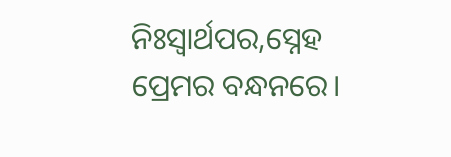ନିଃସ୍ବାର୍ଥପର,ସ୍ନେହ ପ୍ରେମର ବନ୍ଧନରେ।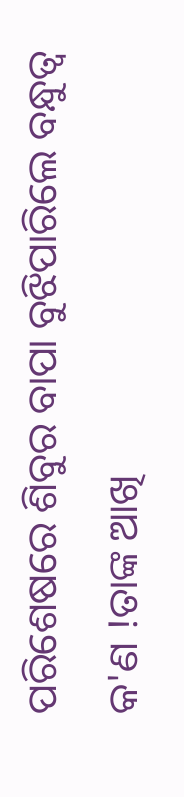ପରିଶେଷରେ ଶିବୁର ବାପା ବୁଝିପାରିଲେ ବନ୍ଧୁତ୍ବ କ'ଣ !ତାଙ୍କ ଆଖି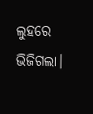ଲୁହରେ ଭିଜିଗଲା।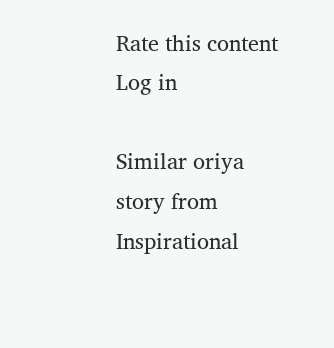Rate this content
Log in

Similar oriya story from Inspirational